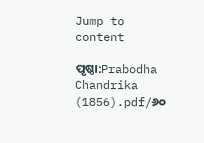Jump to content

ପୃଷ୍ଠା:Prabodha Chandrika (1856).pdf/୬୦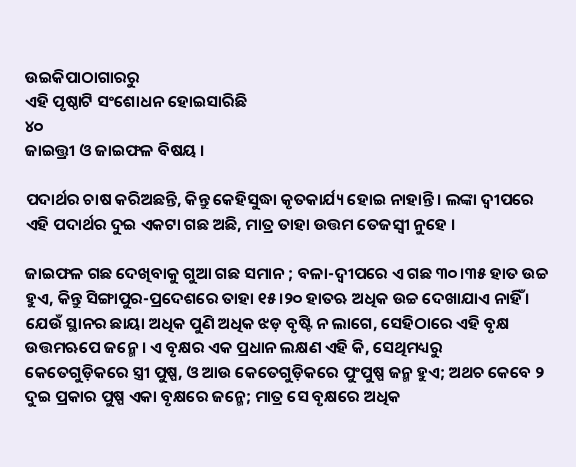ଉଇକିପାଠାଗାର‌ରୁ
ଏହି ପୃଷ୍ଠାଟି ସଂଶୋଧନ ହୋଇସାରିଛି
୪୦
ଜାଇତ୍ତ୍ରୀ ଓ ଜାଇଫଳ ବିଷୟ ।

ପଦାର୍ଥର ଚାଷ କରିଅଛନ୍ତି, କିନ୍ତୁ କେହିସୁଦ୍ଧା କୃତକାର୍ଯ୍ୟ ହୋଇ ନାହାନ୍ତି । ଲଙ୍କା ଦ୍ୱୀପରେ ଏହି ପଦାର୍ଥର ଦୁଇ ଏକଟା ଗଛ ଅଛି, ମାତ୍ର ତାହା ଉତ୍ତମ ତେଜସ୍ୱୀ ନୁହେ ।

ଜାଇଫଳ ଗଛ ଦେଖିବାକୁ ଗୁଆ ଗଛ ସମାନ ; ବଳା-ଦ୍ୱୀପରେ ଏ ଗଛ ୩୦।୩୫ ହାତ ଉଚ୍ଚ ହୁଏ, କିନ୍ତୁ ସିଙ୍ଗାପୁର-ପ୍ରଦେଶରେ ତାହା ୧୫।୨୦ ହାତ‌ଋ ଅଧିକ ଉଚ୍ଚ ଦେଖାଯାଏ ନାହିଁ । ଯେଉଁ ସ୍ଥାନର ଛାୟା ଅଧିକ ପୁଣି ଅଧିକ ଝଡ଼ ବୃଷ୍ଟି ନ ଲାଗେ, ସେହିଠାରେ ଏହି ବୃକ୍ଷ ଉତ୍ତମ‌ଋପେ ଜନ୍ମେ । ଏ ବୃକ୍ଷର ଏକ ପ୍ରଧାନ ଲକ୍ଷଣ ଏହି କି, ସେଥିମଧ୍ୟରୁ କେତେଗୁଡ଼ିକରେ ସ୍ତ୍ରୀ ପୁଷ୍ପ, ଓ ଆଉ କେତେଗୁଡ଼ିକରେ ପୁଂପୁଷ୍ପ ଜନ୍ମ ହୁଏ; ଅଥଚ କେବେ ୨ ଦୁଇ ପ୍ରକାର ପୁଷ୍ପ ଏକା ବୃକ୍ଷରେ ଜନ୍ମେ; ମାତ୍ର ସେ ବୃକ୍ଷରେ ଅଧିକ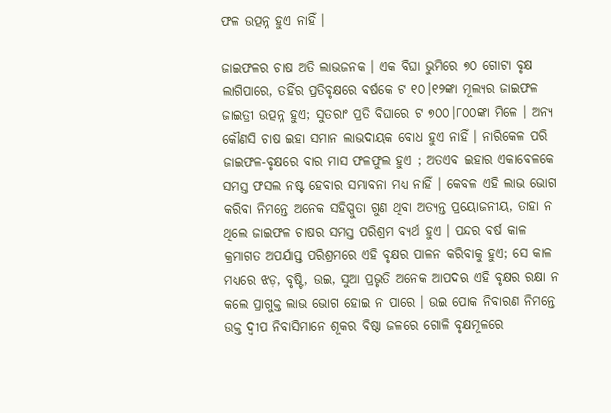ଫଳ ଉତ୍ପନ୍ନ ହୁଏ ନାହିଁ ।

ଜାଇଫଳର ଚାଷ ଅତି ଲାଭଜନ‌କ । ଏକ ବିଘା ଭୁମିରେ ୭୦ ଗୋଟା ବୃକ୍ଷ ଲାଗିପାରେ, ତ‌ହିଁର ପ୍ରତିବୃକ୍ଷରେ ବର୍ଷକେ ଟ ୧୦।୧୨ଙ୍କା ମୂଲ୍ୟର ଜାଇଫଳ ଜାଇତ୍ରୀ ଉତ୍ପନ୍ନ ହୁଏ; ସୁତରାଂ ପ୍ରତି ବିଘାରେ ଟ ୭୦୦।୮୦୦ଙ୍କା ମିଳେ । ଅନ୍ୟ କୌଣସି ଚାଷ ଇହା ସମାନ ଲାଭଦାୟକ ବୋଧ ହୁଏ ନାହିଁ । ନାରିକେଳ ପରି ଜାଇଫଳ-ବୃକ୍ଷରେ ବାର ମାସ ଫଳଫୁଲ ହୁଏ ; ଅତଏବ ଇହାର ଏକାବେଳକେ ସମସ୍ତ ଫସଲ ନଷ୍ଟ ହେବାର ସମ୍ଭାବନା ମଧ୍ୟ ନାହିଁ । କେବଳ ଏହି ଲାଭ ଭୋଗ କରିବା ନିମନ୍ତେ ଅନେକ ସ‌ହିସ୍ପୁତା ଗୁଣ ଥିବା ଅତ୍ୟନ୍ତ ପ୍ରୟୋଜନୀୟ, ତାହା ନ ଥିଲେ ଜାଇଫଳ ଚାଷର ସମସ୍ତ ପରିଶ୍ରମ ବ୍ୟର୍ଥ ହୁଏ । ପନ୍ଦର ବର୍ଷ କାଳ କ୍ରମାଗତ ଅପର୍ଯାପ୍ତ ପରିଶ୍ରମରେ ଏହି ବୃକ୍ଷର ପାଳନ କରିବାକୁ ହୁଏ; ସେ କାଳ ମଧ୍ୟରେ ଝଡ଼, ବୃଷ୍ଟି, ଉଇ, ସୁଆ ପ୍ରଭୃତି ଅନେକ ଆପଦ‌ଋ ଏହି ବୃକ୍ଷର ରକ୍ଷା ନ କଲେ ପ୍ରାଗୁକ୍ତ ଲାଭ ଭୋଗ ହୋଇ ନ ପାରେ । ଉଇ ପୋକ ନିବାରଣ ନିମନ୍ତେ ଉକ୍ତ ଦ୍ୱୀପ ନିବାସିମାନେ ଶୂକର ବିଷ୍ଠା ଜଳରେ ଗୋଳି ବୃକ୍ଷମୂଳରେ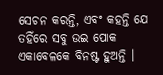ସେଚନ କରନ୍ତି, ଏବଂ କ‌ହନ୍ତି ଯେ ତ‌ହିଁରେ ସବୁ ଉଇ ପୋକ ଏକାବେଳକେ ବିନଷ୍ଟ ହୁଅନ୍ତି ।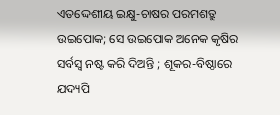ଏତଦ୍ଦେଶୀୟ ଇକ୍ଷୁ-ଚାଷର ପରମଶତ୍ରୁ ଉଇପୋକ; ସେ ଉଇପୋକ ଅନେକ କୃଷିର ସର୍ବସ୍ୱ ନଷ୍ଟ କରି ଦିଅନ୍ତି ; ଶୂକର-ବିଷ୍ଠାରେ ଯଦ୍ୟପି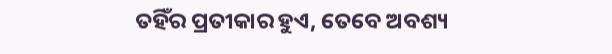ତ‌ହିଁର ପ୍ରତୀକାର ହୁଏ, ତେବେ ଅବଶ୍ୟ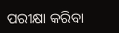ପରୀକ୍ଷା କରିବା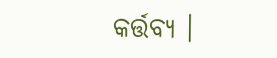କର୍ତ୍ତବ୍ୟ ।